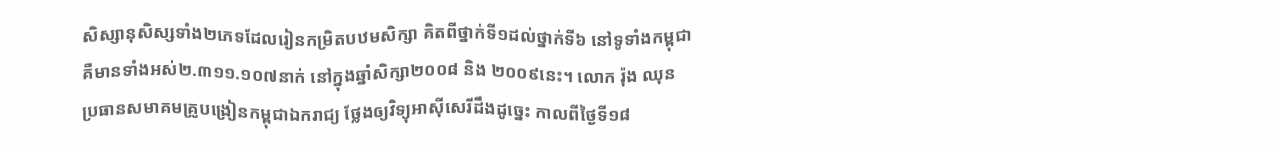សិស្សានុសិស្សទាំង២ភេទដែលរៀនកម្រិតបឋមសិក្សា គិតពីថ្នាក់ទី១ដល់ថ្នាក់ទី៦ នៅទូទាំងកម្ពុជា គឺមានទាំងអស់២.៣១១.១០៧នាក់ នៅក្នុងឆ្នាំសិក្សា២០០៨ និង ២០០៩នេះ។ លោក រ៉ុង ឈុន ប្រធានសមាគមគ្រូបង្រៀនកម្ពុជាឯករាជ្យ ថ្លែងឲ្យវិទ្យុអាស៊ីសេរីដឹងដូច្នេះ កាលពីថ្ងៃទី១៨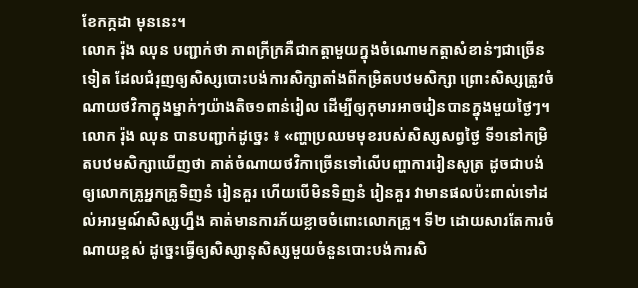ខែកក្កដា មុននេះ។
លោក រ៉ុង ឈុន បញ្ជាក់ថា ភាពក្រីក្រគឺជាកត្តាមួយក្នុងចំណោមកត្តាសំខាន់ៗជាច្រើនទៀត ដែលជំរុញឲ្យសិស្សបោះបង់ការសិក្សាតាំងពីកម្រិតបឋមសិក្សា ព្រោះសិស្សត្រូវចំណាយថវិកាក្នុងម្នាក់ៗយ៉ាងតិច១ពាន់រៀល ដើម្បីឲ្យកុមារអាចរៀនបានក្នុងមួយថ្ងៃៗ។
លោក រ៉ុង ឈុន បានបញ្ជាក់ដូច្នេះ ៖ «ញ្ហាប្រឈមមុខរបស់សិស្សសព្វថ្ងៃ ទី១នៅកម្រិតបឋមសិក្សាឃើញថា គាត់ចំណាយថវិកាច្រើនទៅលើបញ្ហាការរៀនសូត្រ ដូចជាបង់ឲ្យលោកគ្រូអ្នកគ្រូទិញនំ រៀនគួរ ហើយបើមិនទិញនំ រៀនគួរ វាមានផលប៉ះពាល់ទៅដល់អារម្មណ៍សិស្សហ្នឹង គាត់មានការភ័យខ្លាចចំពោះលោកគ្រូ។ ទី២ ដោយសារតែការចំណាយខ្ពស់ ដូច្នេះធ្វើឲ្យសិស្សានុសិស្សមួយចំនួនបោះបង់ការសិ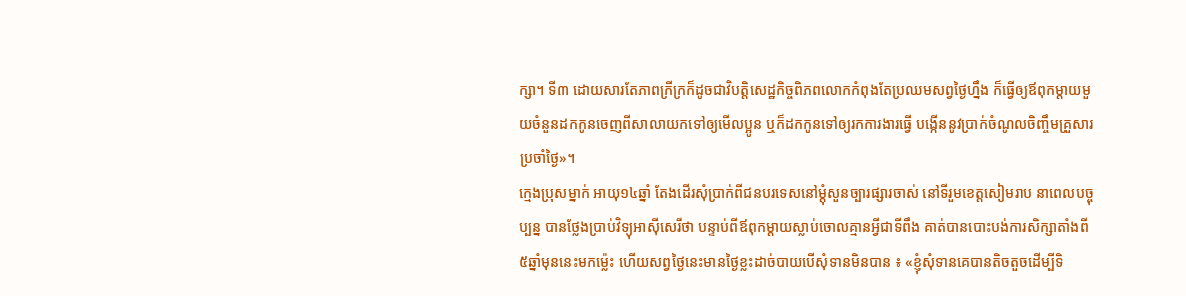ក្សា។ ទី៣ ដោយសារតែភាពក្រីក្រក៏ដូចជាវិបត្តិសេដ្ឋកិច្ចពិភពលោកកំពុងតែប្រឈមសព្វថ្ងៃហ្នឹង ក៏ធ្វើឲ្យឪពុកម្តាយមួយចំនួនដកកូនចេញពីសាលាយកទៅឲ្យមើលប្អូន ឬក៏ដកកូនទៅឲ្យរកការងារធ្វើ បង្កើននូវប្រាក់ចំណូលចិញ្ចឹមគ្រួសារប្រចាំថ្ងៃ»។
ក្មេងប្រុសម្នាក់ អាយុ១៤ឆ្នាំ តែងដើរសុំប្រាក់ពីជនបរទេសនៅម្តុំសួនច្បារផ្សារចាស់ នៅទីរួមខេត្តសៀមរាប នាពេលបច្ចុប្បន្ន បានថ្លែងប្រាប់វិទ្យុអាស៊ីសេរីថា បន្ទាប់ពីឪពុកម្តាយស្លាប់ចោលគ្មានអ្វីជាទីពឹង គាត់បានបោះបង់ការសិក្សាតាំងពី៥ឆ្នាំមុននេះមកម្ល៉េះ ហើយសព្វថ្ងៃនេះមានថ្ងៃខ្លះដាច់បាយបើសុំទានមិនបាន ៖ «ខ្ញុំសុំទានគេបានតិចតួចដើម្បីទិ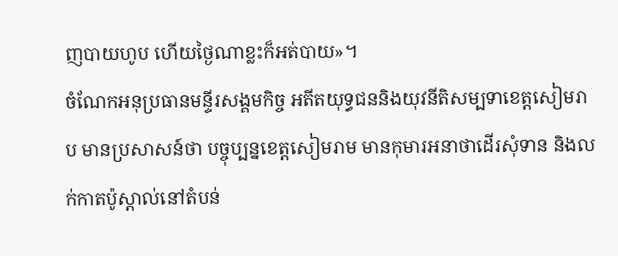ញបាយហូប ហើយថ្ងៃណាខ្លះក៏អត់បាយ»។
ចំណែកអនុប្រធានមន្ទីរសង្គមកិច្ច អតីតយុទ្ធជននិងយុវនីតិសម្បទាខេត្តសៀមរាប មានប្រសាសន៍ថា បច្ចុប្បន្នខេត្តសៀមរាម មានកុមារអនាថាដើរសុំទាន និងលក់កាតប៉ូស្តាល់នៅតំបន់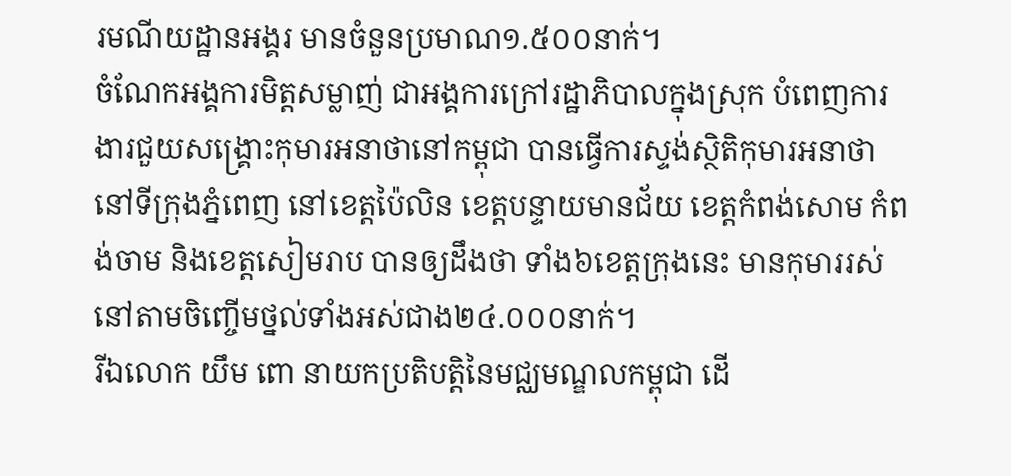រមណីយដ្ឋានអង្គរ មានចំនួនប្រមាណ១.៥០០នាក់។
ចំណែកអង្គការមិត្តសម្លាញ់ ជាអង្គការក្រៅរដ្ឋាភិបាលក្នុងស្រុក បំពេញការងារជួយសង្រ្គោះកុមារអនាថានៅកម្ពុជា បានធ្វើការស្ទង់ស្ថិតិកុមារអនាថា នៅទីក្រុងភ្នំពេញ នៅខេត្តប៉ៃលិន ខេត្តបន្ទាយមានជ័យ ខេត្តកំពង់សោម កំពង់ចាម និងខេត្តសៀមរាប បានឲ្យដឹងថា ទាំង៦ខេត្តក្រុងនេះ មានកុមាររស់នៅតាមចិញ្ចើមថ្នល់ទាំងអស់ជាង២៤.០០០នាក់។
រីឯលោក យឹម ពោ នាយកប្រតិបត្តិនៃមជ្ឈមណ្ឌលកម្ពុជា ដើ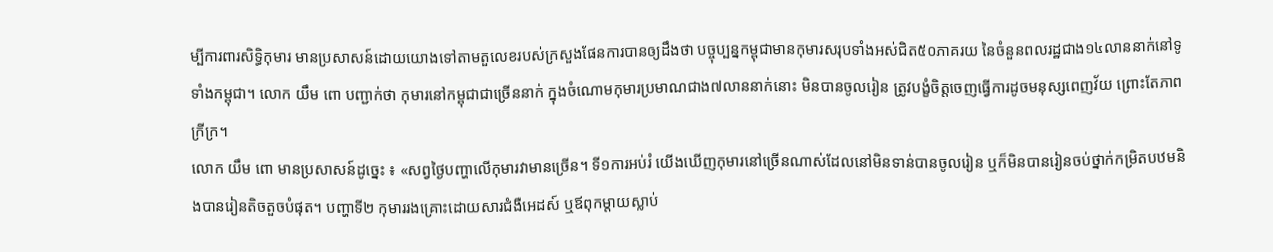ម្បីការពារសិទ្ធិកុមារ មានប្រសាសន៍ដោយយោងទៅតាមតួលេខរបស់ក្រសួងផែនការបានឲ្យដឹងថា បច្ចុប្បន្នកម្ពុជាមានកុមារសរុបទាំងអស់ជិត៥០ភាគរយ នៃចំនួនពលរដ្ឋជាង១៤លាននាក់នៅទូទាំងកម្ពុជា។ លោក យឹម ពោ បញ្ជាក់ថា កុមារនៅកម្ពុជាជាច្រើននាក់ ក្នុងចំណោមកុមារប្រមាណជាង៧លាននាក់នោះ មិនបានចូលរៀន ត្រូវបង្ខំចិត្តចេញធ្វើការដូចមនុស្សពេញវ័យ ព្រោះតែភាពក្រីក្រ។
លោក យឹម ពោ មានប្រសាសន៍ដូច្នេះ ៖ «សព្វថ្ងៃបញ្ហាលើកុមារវាមានច្រើន។ ទី១ការអប់រំ យើងឃើញកុមារនៅច្រើនណាស់ដែលនៅមិនទាន់បានចូលរៀន ឬក៏មិនបានរៀនចប់ថ្នាក់កម្រិតបឋមនិងបានរៀនតិចតួចបំផុត។ បញ្ហាទី២ កុមាររងគ្រោះដោយសារជំងឺអេដស៍ ឬឪពុកម្តាយស្លាប់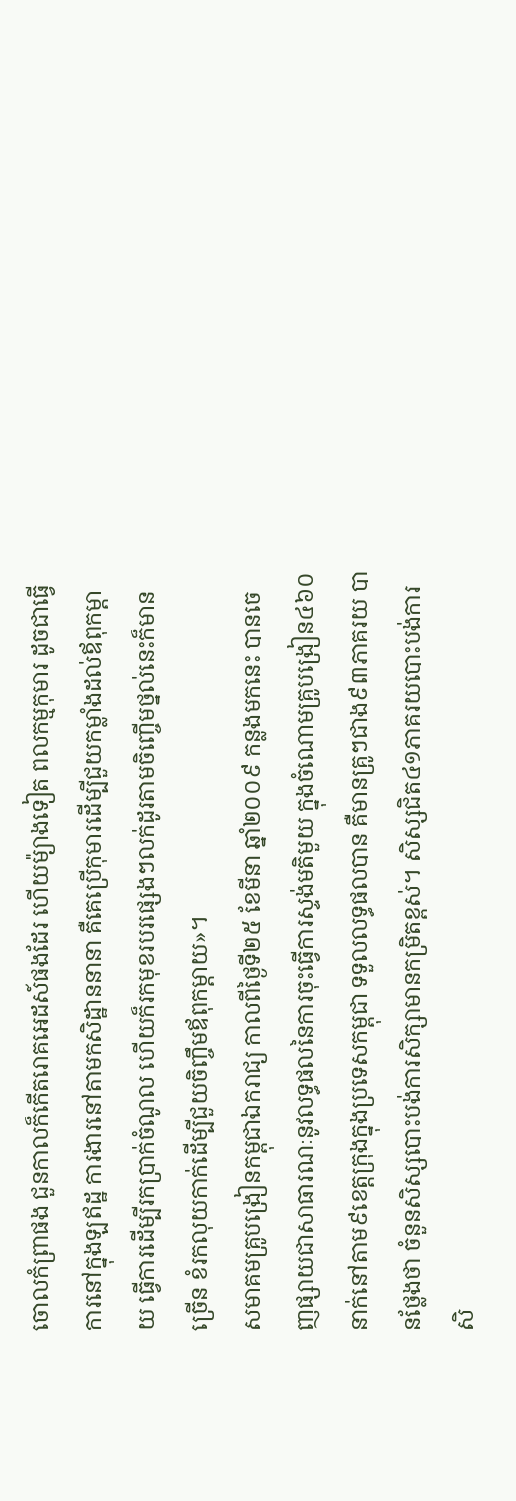ចោលកំព្រាផង ជួនកាលក៏កើតរោគអេដស៍ផងដែរ ហើយម៉្យាងទៀត ពលកម្មកុមារ ដូចជាធ្វើការនៅក្នុងឡឥដ្ឋ ការងារនៅតាមកសិដ្ឋាននានា គឺគេប្រើកុមារដើម្បីជួយកម្លាំងដល់ឪពុកម្តាយ ធ្វើការដើម្បីរកប្រាក់ចំណូល ហើយក៏រកមុខរបរផ្សេងៗលក់ដូរតាមចិញ្ចើមថ្នល់នេះក៏មានច្រើន ខំរកលុយកាក់ដើម្បីជួយចិញ្ចឹមឪពុកម្តាយ»។
សមាគមគ្រូបង្រៀនកម្ពុជាឯករាជ្យ កាលពីថ្ងៃទី២៥ ខែមីនា ឆ្នាំ២០០៩ កន្លងមកនេះ បានចេញផ្សាយជាសាធារណៈនូវលទ្ធផលនៃការចុះធ្វើការស្ទង់មតិមួយ ក្នុងចំណោមគ្រូបង្រៀន៤៦០នាក់នៅតាម៩ខេត្តក្រុងក្នុងប្រទេសកម្ពុជា ទទួលលទ្ធផលបាន គឺមានគ្រូៗជាង៩៣ភាគរយ បានថ្លែងថា ចំនួនសិស្សបោះបង់ការសិក្សាមានកម្រិតខ្ពស់។ សិស្សជិត៤១ភាគរយបោះបង់ការសិ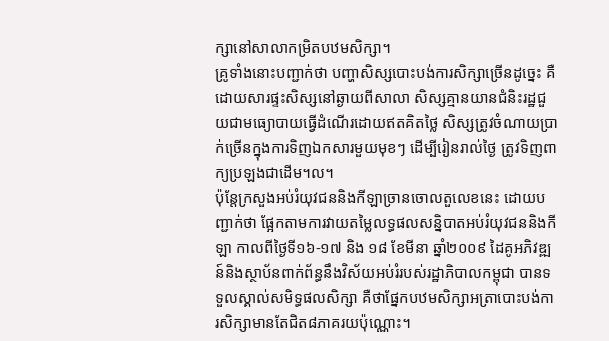ក្សានៅសាលាកម្រិតបឋមសិក្សា។
គ្រូទាំងនោះបញ្ជាក់ថា បញ្ហាសិស្សបោះបង់ការសិក្សាច្រើនដូច្នេះ គឺដោយសារផ្ទះសិស្សនៅឆ្ងាយពីសាលា សិស្សគ្មានយានជំនិះរដ្ឋជួយជាមធ្យោបាយធ្វើដំណើរដោយឥតគិតថ្លៃ សិស្សត្រូវចំណាយប្រាក់ច្រើនក្នុងការទិញឯកសារមួយមុខៗ ដើម្បីរៀនរាល់ថ្ងៃ ត្រូវទិញពាក្យប្រឡងជាដើម។ល។
ប៉ុន្តែក្រសួងអប់រំយុវជននិងកីឡាច្រានចោលតួលេខនេះ ដោយបញ្ជាក់ថា ផ្អែកតាមការវាយតម្លៃលទ្ធផលសន្និបាតអប់រំយុវជននិងកីឡា កាលពីថ្ងៃទី១៦-១៧ និង ១៨ ខែមីនា ឆ្នាំ២០០៩ ដៃគូអភិវឌ្ឍន៍និងស្ថាប័នពាក់ព័ន្ធនឹងវិស័យអប់រំរបស់រដ្ឋាភិបាលកម្ពុជា បានទទួលស្គាល់សមិទ្ធផលសិក្សា គឺថាផ្នែកបឋមសិក្សាអត្រាបោះបង់ការសិក្សាមានតែជិត៨ភាគរយប៉ុណ្ណោះ។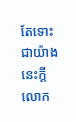តែទោះជាយ៉ាងនេះក្តី លោក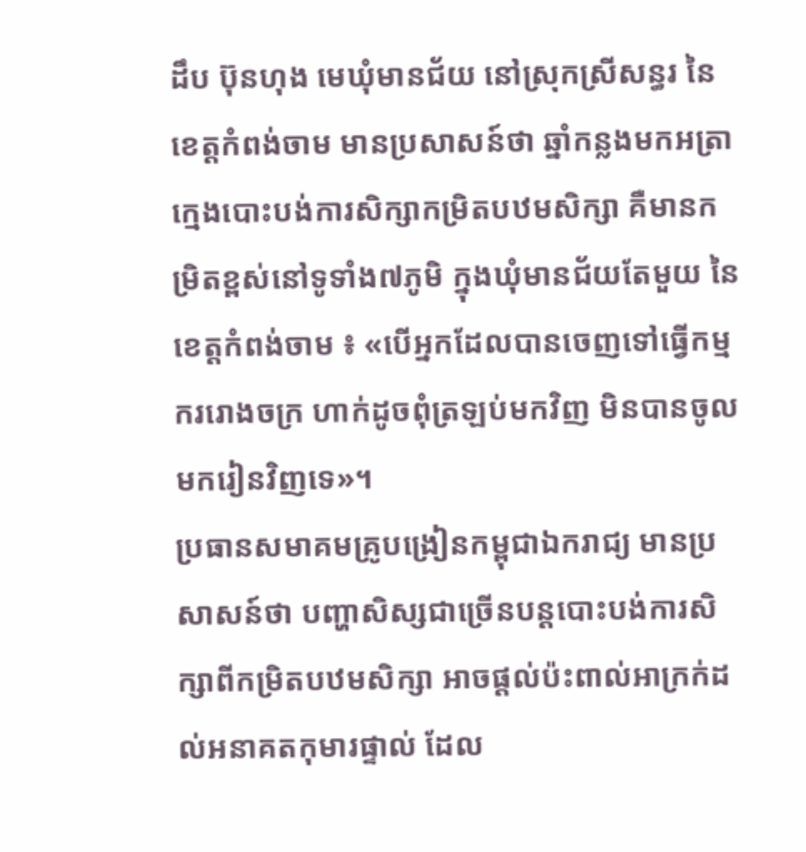ដឹប ប៊ុនហុង មេឃុំមានជ័យ នៅស្រុកស្រីសន្ធរ នៃខេត្តកំពង់ចាម មានប្រសាសន៍ថា ឆ្នាំកន្លងមកអត្រាក្មេងបោះបង់ការសិក្សាកម្រិតបឋមសិក្សា គឺមានកម្រិតខ្ពស់នៅទូទាំង៧ភូមិ ក្នុងឃុំមានជ័យតែមួយ នៃខេត្តកំពង់ចាម ៖ «បើអ្នកដែលបានចេញទៅធ្វើកម្មកររោងចក្រ ហាក់ដូចពុំត្រឡប់មកវិញ មិនបានចូលមករៀនវិញទេ»។
ប្រធានសមាគមគ្រូបង្រៀនកម្ពុជាឯករាជ្យ មានប្រសាសន៍ថា បញ្ហាសិស្សជាច្រើនបន្តបោះបង់ការសិក្សាពីកម្រិតបឋមសិក្សា អាចផ្តល់ប៉ះពាល់អាក្រក់ដល់អនាគតកុមារផ្ទាល់ ដែល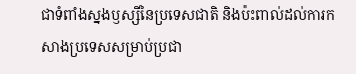ជាទំពាំងស្នងឫស្សីនៃប្រទេសជាតិ និងប៉ះពាល់ដល់ការកសាងប្រទេសសម្រាប់ប្រជា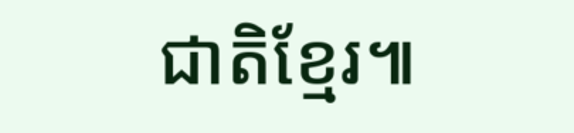ជាតិខ្មែរ៕